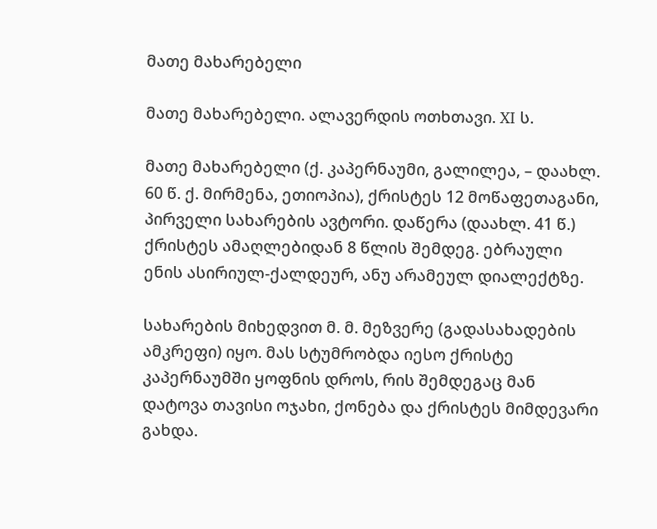მათე მახარებელი

მათე მახარებელი. ალავერდის ოთხთავი. XI ს.

მათე მახარებელი (ქ. კაპერნაუმი, გალილეა, – დაახლ. 60 წ. ქ. მირმენა, ეთიოპია), ქრისტეს 12 მოწაფეთაგანი, პირველი სახარების ავტორი. დაწერა (დაახლ. 41 წ.) ქრისტეს ამაღლებიდან 8 წლის შემდეგ. ებრაული ენის ასირიულ-ქალდეურ, ანუ არამეულ დიალექტზე.

სახარების მიხედვით მ. მ. მეზვერე (გადასახადების ამკრეფი) იყო. მას სტუმრობდა იესო ქრისტე კაპერნაუმში ყოფნის დროს, რის შემდეგაც მან დატოვა თავისი ოჯახი, ქონება და ქრისტეს მიმდევარი გახდა.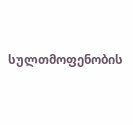სულთმოფენობის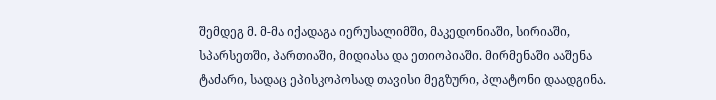შემდეგ მ. მ-მა იქადაგა იერუსალიმში, მაკედონიაში, სირიაში, სპარსეთში, პართიაში, მიდიასა და ეთიოპიაში. მირმენაში ააშენა ტაძარი, სადაც ეპისკოპოსად თავისი მეგზური, პლატონი დაადგინა.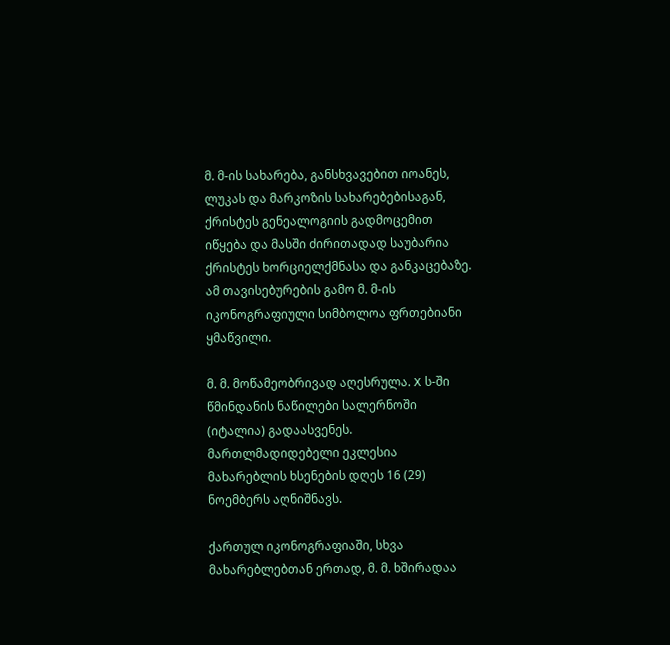მ. მ-ის სახარება, განსხვავებით იოანეს, ლუკას და მარკოზის სახარებებისაგან, ქრისტეს გენეალოგიის გადმოცემით იწყება და მასში ძირითადად საუბარია ქრისტეს ხორციელქმნასა და განკაცებაზე. ამ თავისებურების გამო მ. მ-ის იკონოგრაფიული სიმბოლოა ფრთებიანი ყმაწვილი.

მ. მ. მოწამეობრივად აღესრულა. X ს-ში წმინდანის ნაწილები სალერნოში (იტალია) გადაასვენეს. მართლმადიდებელი ეკლესია მახარებლის ხსენების დღეს 16 (29) ნოემბერს აღნიშნავს.

ქართულ იკონოგრაფიაში, სხვა მახარებლებთან ერთად, მ. მ. ხშირადაა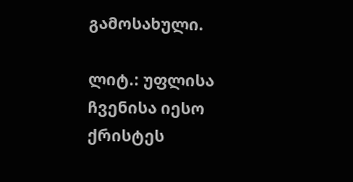გამოსახული.

ლიტ.: უფლისა ჩვენისა იესო ქრისტეს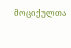მოციქულთა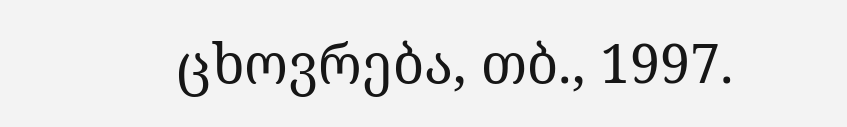ცხოვრება, თბ., 1997.